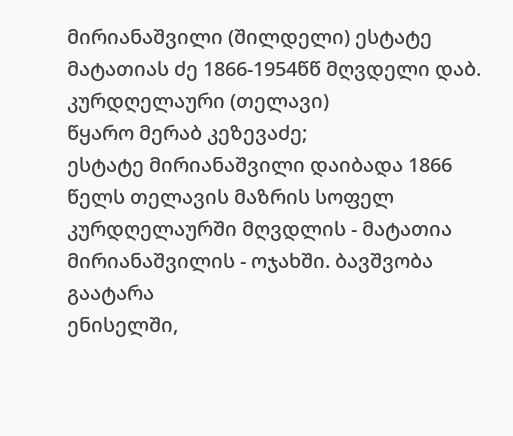მირიანაშვილი (შილდელი) ესტატე მატათიას ძე 1866-1954წწ მღვდელი დაბ. კურდღელაური (თელავი)
წყარო მერაბ კეზევაძე;
ესტატე მირიანაშვილი დაიბადა 1866 წელს თელავის მაზრის სოფელ კურდღელაურში მღვდლის - მატათია მირიანაშვილის - ოჯახში. ბავშვობა გაატარა
ენისელში,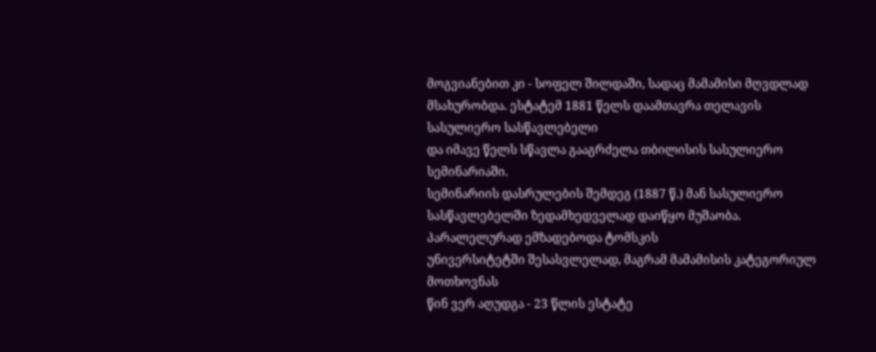მოგვიანებით კი - სოფელ შილდაში, სადაც მამამისი მღვდლად მსახურობდა. ესტატემ 1881 წელს დაამთავრა თელავის სასულიერო სასწავლებელი
და იმავე წელს სწავლა გააგრძელა თბილისის სასულიერო სემინარიაში.
სემინარიის დასრულების შემდეგ (1887 წ.) მან სასულიერო სასწავლებელში ზედამხედველად დაიწყო მუშაობა. პარალელურად ემზადებოდა ტომსკის
უნივერსიტეტში შესასვლელად, მაგრამ მამამისის კატეგორიულ მოთხოვნას
წინ ვერ აღუდგა - 23 წლის ესტატე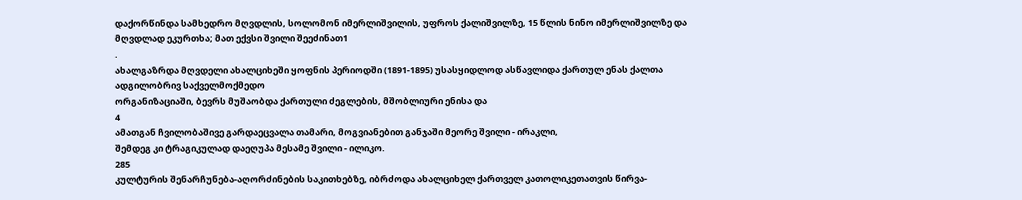დაქორწინდა სამხედრო მღვდლის, სოლომონ იმერლიშვილის, უფროს ქალიშვილზე, 15 წლის ნინო იმერლიშვილზე და
მღვდლად ეკურთხა; მათ ექვსი შვილი შეეძინათ1
.
ახალგაზრდა მღვდელი ახალციხეში ყოფნის პერიოდში (1891-1895) უსასყიდლოდ ასწავლიდა ქართულ ენას ქალთა ადგილობრივ საქველმოქმედო
ორგანიზაციაში, ბევრს მუშაობდა ქართული ძეგლების, მშობლიური ენისა და
4
ამათგან ჩვილობაშივე გარდაეცვალა თამარი, მოგვიანებით განჯაში მეორე შვილი - ირაკლი,
შემდეგ კი ტრაგიკულად დაეღუპა მესამე შვილი - ილიკო.
285
კულტურის შენარჩუნება-აღორძინების საკითხებზე, იბრძოდა ახალციხელ ქართველ კათოლიკეთათვის წირვა-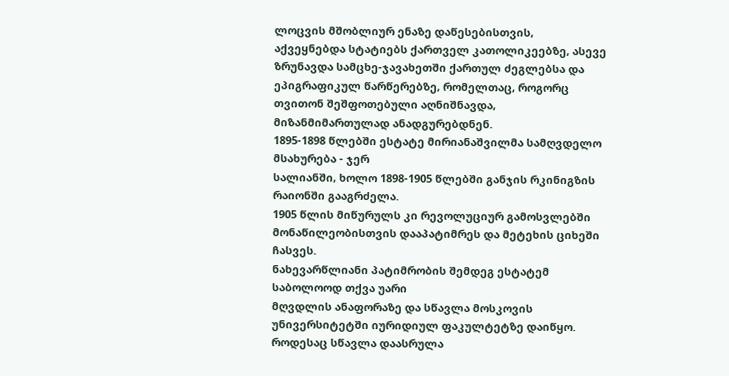ლოცვის მშობლიურ ენაზე დაწესებისთვის,
აქვეყნებდა სტატიებს ქართველ კათოლიკეებზე, ასევე ზრუნავდა სამცხე-ჯავახეთში ქართულ ძეგლებსა და ეპიგრაფიკულ წარწერებზე, რომელთაც, როგორც
თვითონ შეშფოთებული აღნიშნავდა, მიზანმიმართულად ანადგურებდნენ.
1895-1898 წლებში ესტატე მირიანაშვილმა სამღვდელო მსახურება - ჯერ
სალიანში, ხოლო 1898-1905 წლებში განჯის რკინიგზის რაიონში გააგრძელა.
1905 წლის მიწურულს კი რევოლუციურ გამოსვლებში მონაწილეობისთვის დააპატიმრეს და მეტეხის ციხეში ჩასვეს.
ნახევარწლიანი პატიმრობის შემდეგ ესტატემ საბოლოოდ თქვა უარი
მღვდლის ანაფორაზე და სწავლა მოსკოვის უნივერსიტეტში იურიდიულ ფაკულტეტზე დაიწყო. როდესაც სწავლა დაასრულა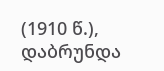(1910 წ.), დაბრუნდა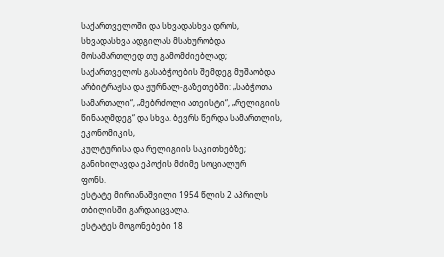საქართველოში და სხვადასხვა დროს, სხვადასხვა ადგილას მსახურობდა მოსამართლედ თუ გამომძიებლად; საქართველოს გასაბჭოების შემდეგ მუშაობდა
არბიტრაჟსა და ჟურნალ-გაზეთებში: „საბჭოთა სამართალი“, „მებრძოლი ათეისტი“, „რელიგიის წინააღმდეგ“ და სხვა. ბევრს წერდა სამართლის, ეკონომიკის,
კულტურისა და რელიგიის საკითხებზე; განიხილავდა ეპოქის მძიმე სოციალურ
ფონს.
ესტატე მირიანაშვილი 1954 წლის 2 აპრილს თბილისში გარდაიცვალა.
ესტატეს მოგონებები 18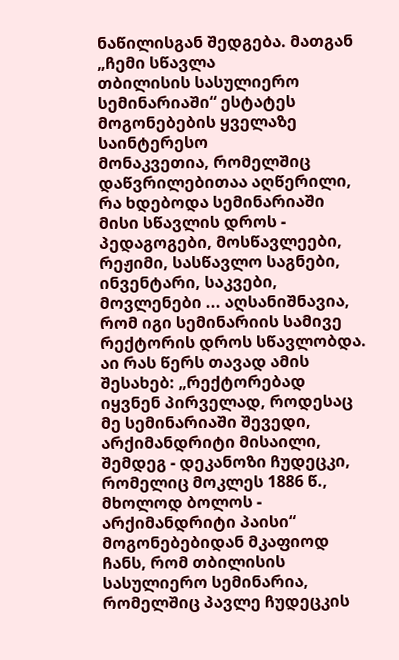ნაწილისგან შედგება. მათგან „ჩემი სწავლა
თბილისის სასულიერო სემინარიაში“ ესტატეს მოგონებების ყველაზე საინტერესო
მონაკვეთია, რომელშიც დაწვრილებითაა აღწერილი, რა ხდებოდა სემინარიაში
მისი სწავლის დროს - პედაგოგები, მოსწავლეები, რეჟიმი, სასწავლო საგნები,
ინვენტარი, საკვები, მოვლენები ... აღსანიშნავია, რომ იგი სემინარიის სამივე
რექტორის დროს სწავლობდა. აი რას წერს თავად ამის შესახებ: „რექტორებად
იყვნენ პირველად, როდესაც მე სემინარიაში შევედი, არქიმანდრიტი მისაილი,
შემდეგ - დეკანოზი ჩუდეცკი, რომელიც მოკლეს 1886 წ., მხოლოდ ბოლოს -
არქიმანდრიტი პაისი“
მოგონებებიდან მკაფიოდ ჩანს, რომ თბილისის სასულიერო სემინარია,
რომელშიც პავლე ჩუდეცკის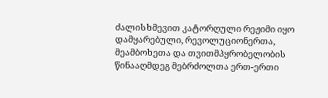ძალისხმევით კატორღული რეჟიმი იყო დამყარებული, რევოლუციონერთა, მეამბოხეთა და თვითმპყრობელობის წინააღმდეგ მებრძოლთა ერთ-ერთი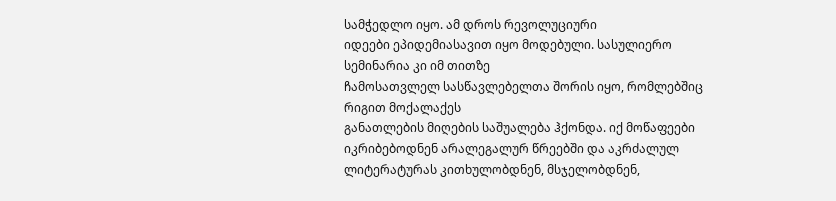სამჭედლო იყო. ამ დროს რევოლუციური
იდეები ეპიდემიასავით იყო მოდებული. სასულიერო სემინარია კი იმ თითზე
ჩამოსათვლელ სასწავლებელთა შორის იყო, რომლებშიც რიგით მოქალაქეს
განათლების მიღების საშუალება ჰქონდა. იქ მოწაფეები იკრიბებოდნენ არალეგალურ წრეებში და აკრძალულ ლიტერატურას კითხულობდნენ, მსჯელობდნენ,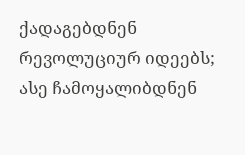ქადაგებდნენ რევოლუციურ იდეებს; ასე ჩამოყალიბდნენ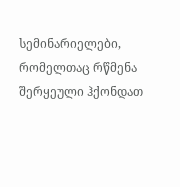სემინარიელები, რომელთაც რწმენა შერყეული ჰქონდათ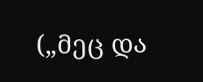(„მეც და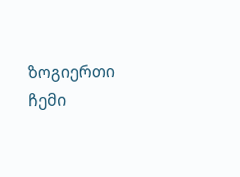ზოგიერთი ჩემი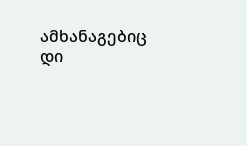ამხანაგებიც დი